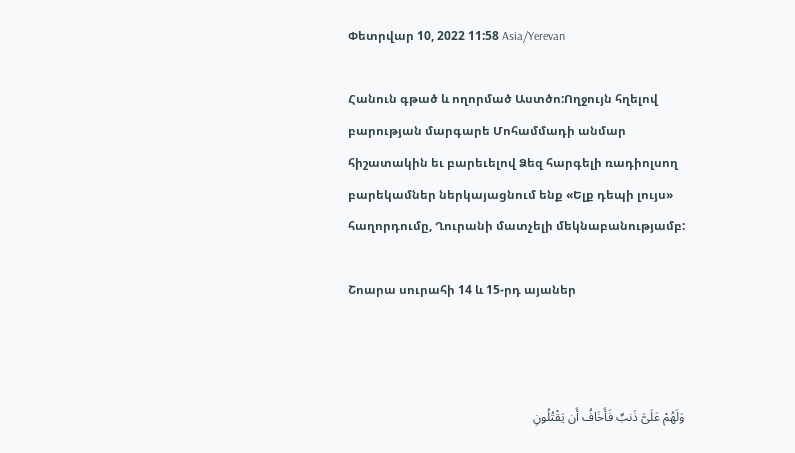Փետրվար 10, 2022 11:58 Asia/Yerevan

Հանուն գթած և ողորմած Աստծո:Ողջույն հղելով բարության մարգարե Մոհամմադի անմար հիշատակին եւ բարեւելով Ձեզ հարգելի ռադիոլսող բարեկամներ ներկայացնում ենք «Ելք դեպի լույս» հաղորդումը, Ղուրանի մատչելի մեկնաբանությամբ:

Շոարա սուրահի 14 և 15-րդ այաներ



وَلَهُمْ عَلَیَّ ذَنبٌ فَأَخَافُ أَن یَقْتُلُونِ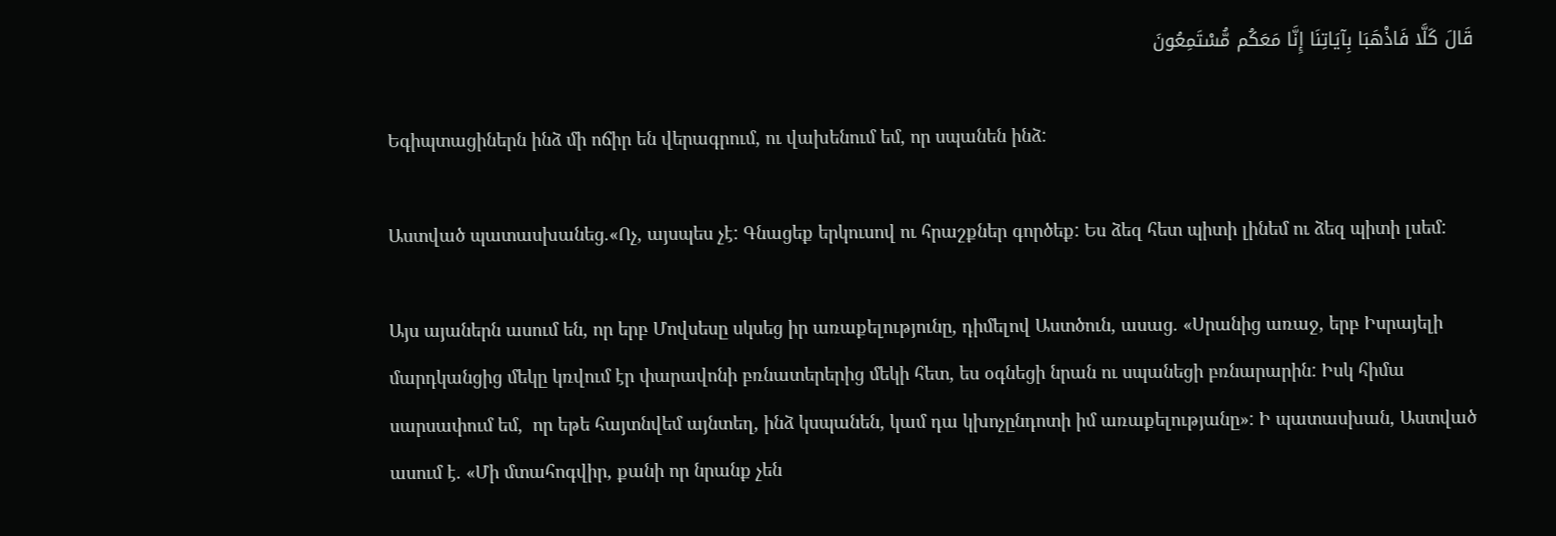قَالَ کَلَّا فَاذْهَبَا بِآیَاتِنَا إِنَّا مَعَکُم مُّسْتَمِعُونَ

Եգիպտացիներն ինձ մի ոճիր են վերագրում, ու վախենում եմ, որ սպանեն ինձ:

Աստված պատասխանեց.«Ոչ, այսպես չէ: Գնացեք երկուսով ու հրաշքներ գործեք: Ես ձեզ հետ պիտի լինեմ ու ձեզ պիտի լսեմ:

Այս այաներն ասում են, որ երբ Մովսեսը սկսեց իր առաքելությունը, դիմելով Աստծուն, ասաց. «Սրանից առաջ, երբ Իսրայելի մարդկանցից մեկը կռվում էր փարավոնի բռնատերերից մեկի հետ, ես օգնեցի նրան ու սպանեցի բռնարարին: Իսկ հիմա սարսափում եմ,  որ եթե հայտնվեմ այնտեղ, ինձ կսպանեն, կամ դա կխոչընդոտի իմ առաքելությանը»: Ի պատասխան, Աստված ասում է. «Մի մտահոգվիր, քանի որ նրանք չեն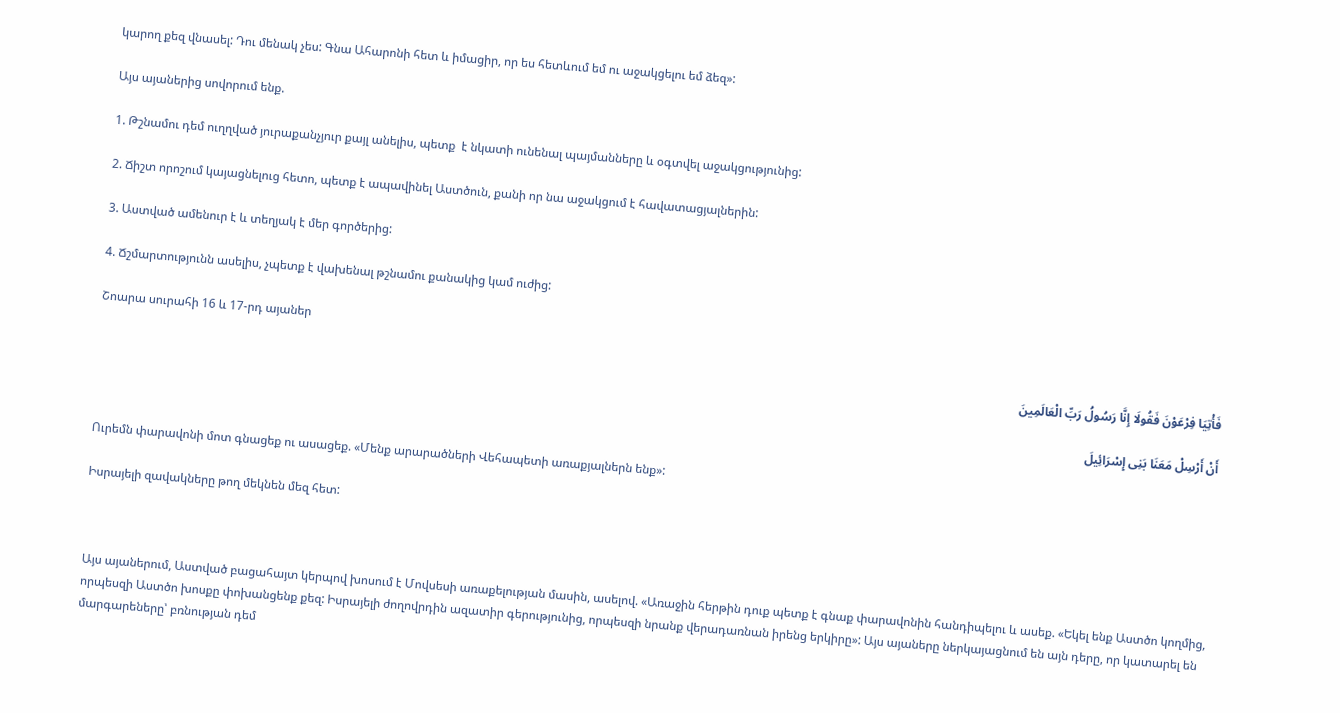կարող քեզ վնասել: Դու մենակ չես: Գնա Ահարոնի հետ և իմացիր, որ ես հետևում եմ ու աջակցելու եմ ձեզ»:

Այս այաներից սովորում ենք.

1. Թշնամու դեմ ուղղված յուրաքանչյուր քայլ անելիս, պետք  է նկատի ունենալ պայմանները և օգտվել աջակցությունից:

2. Ճիշտ որոշում կայացնելուց հետո, պետք է ապավինել Աստծուն, քանի որ նա աջակցում է հավատացյալներին:

3. Աստված ամենուր է և տեղյակ է մեր գործերից:

4. Ճշմարտությունն ասելիս, չպետք է վախենալ թշնամու քանակից կամ ուժից:

Շոարա սուրահի 16 և 17-րդ այաներ

فَأْتِیَا فِرْعَوْنَ فَقُولَا إِنَّا رَسُولُ رَبِّ الْعَالَمِینَ

أَنْ أَرْسِلْ مَعَنَا بَنِی إِسْرَائِیلَ

Ուրեմն փարավոնի մոտ գնացեք ու ասացեք. «Մենք արարածների Վեհապետի առաքյալներն ենք»:

Իսրայելի զավակները թող մեկնեն մեզ հետ:



Այս այաներում, Աստված բացահայտ կերպով խոսում է Մովսեսի առաքելության մասին, ասելով. «Առաջին հերթին դուք պետք է գնաք փարավոնին հանդիպելու և ասեք. «Եկել ենք Աստծո կողմից, որպեսզի Աստծո խոսքը փոխանցենք քեզ: Իսրայելի ժողովրդին ազատիր գերությունից, որպեսզի նրանք վերադառնան իրենց երկիրը»: Այս այաները ներկայացնում են այն դերը, որ կատարել են մարգարեները՝ բռնության դեմ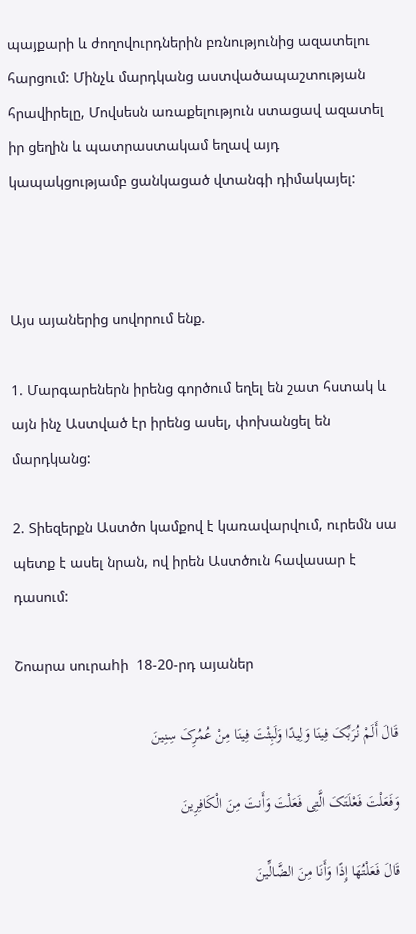պայքարի և ժողովուրդներին բռնությունից ազատելու հարցում: Մինչև մարդկանց աստվածապաշտության հրավիրելը, Մովսեսն առաքելություն ստացավ ազատել իր ցեղին և պատրաստակամ եղավ այդ կապակցությամբ ցանկացած վտանգի դիմակայել:



Այս այաներից սովորում ենք.

1. Մարգարեներն իրենց գործում եղել են շատ հստակ և այն ինչ Աստված էր իրենց ասել, փոխանցել են մարդկանց:

2. Տիեզերքն Աստծո կամքով է կառավարվում, ուրեմն սա պետք է ասել նրան, ով իրեն Աստծուն հավասար է դասում:

Շոարա սուրաhի  18-20-րդ այաներ

قَالَ أَلَمْ نُرَبِّکَ فِینَا وَلِیدًا وَلَبِثْتَ فِینَا مِنْ عُمُرِکَ سِنِینَ

وَفَعَلْتَ فَعْلَتَکَ الَّتِی فَعَلْتَ وَأَنتَ مِنَ الْکَافِرِینَ

قَالَ فَعَلْتُهَا إِذًا وَأَنَا مِنَ الضَّالِّینَ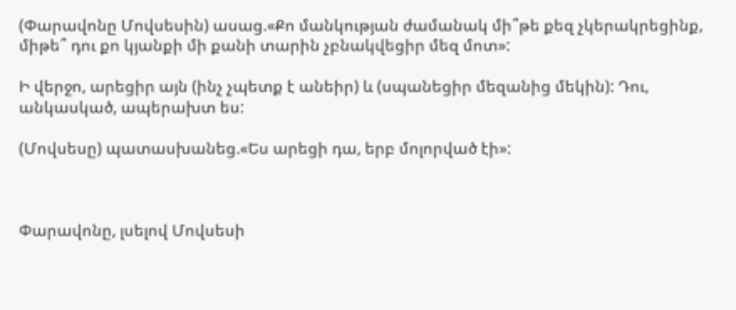(Փարավոնը Մովսեսին) ասաց.«Քո մանկության ժամանակ մի՞թե քեզ չկերակրեցինք, միթե՞ դու քո կյանքի մի քանի տարին չբնակվեցիր մեզ մոտ»:

Ի վերջո, արեցիր այն (ինչ չպետք է անեիր) և (սպանեցիր մեզանից մեկին): Դու, անկասկած, ապերախտ ես:

(Մովսեսը) պատասխանեց.«Ես արեցի դա, երբ մոլորված էի»:



Փարավոնը, լսելով Մովսեսի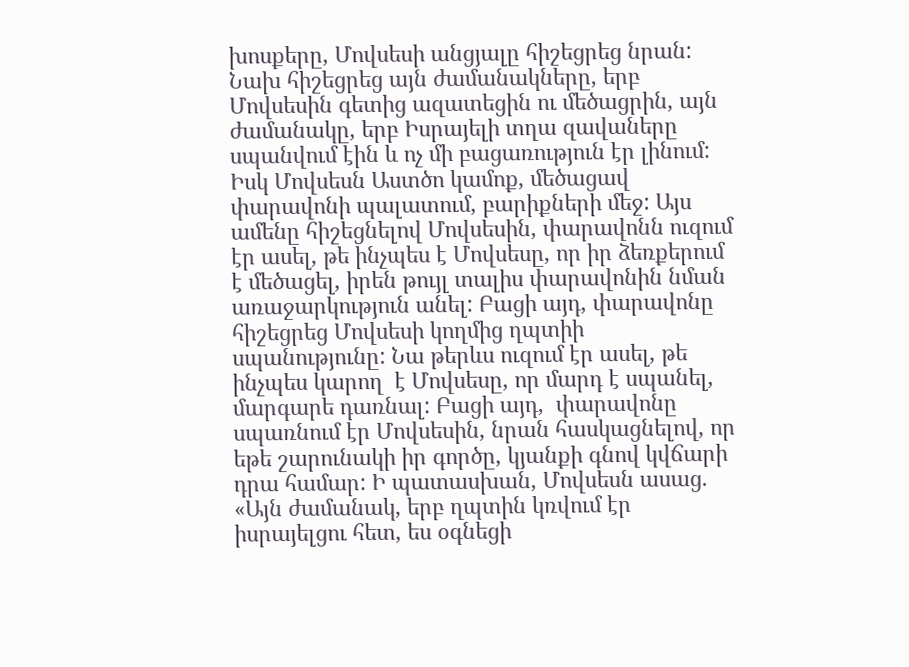խոսքերը, Մովսեսի անցյալը հիշեցրեց նրան: Նախ հիշեցրեց այն ժամանակները, երբ Մովսեսին գետից ազատեցին ու մեծացրին, այն ժամանակը, երբ Իսրայելի տղա զավաները սպանվում էին և ոչ մի բացառություն էր լինում: Իսկ Մովսեսն Աստծո կամոք, մեծացավ փարավոնի պալատում, բարիքների մեջ: Այս ամենը հիշեցնելով Մովսեսին, փարավոնն ուզում էր ասել, թե ինչպես է Մովսեսը, որ իր ձեռքերում է մեծացել, իրեն թույլ տալիս փարավոնին նման առաջարկություն անել: Բացի այդ, փարավոնը հիշեցրեց Մովսեսի կողմից ղպտիի սպանությունը: Նա թերևս ուզում էր ասել, թե ինչպես կարող  է Մովսեսը, որ մարդ է սպանել, մարգարե դառնալ: Բացի այդ,  փարավոնը սպառնում էր Մովսեսին, նրան հասկացնելով, որ եթե շարունակի իր գործը, կյանքի գնով կվճարի դրա համար: Ի պատասխան, Մովսեսն ասաց. «Այն ժամանակ, երբ ղպտին կռվում էր իսրայելցու հետ, ես օգնեցի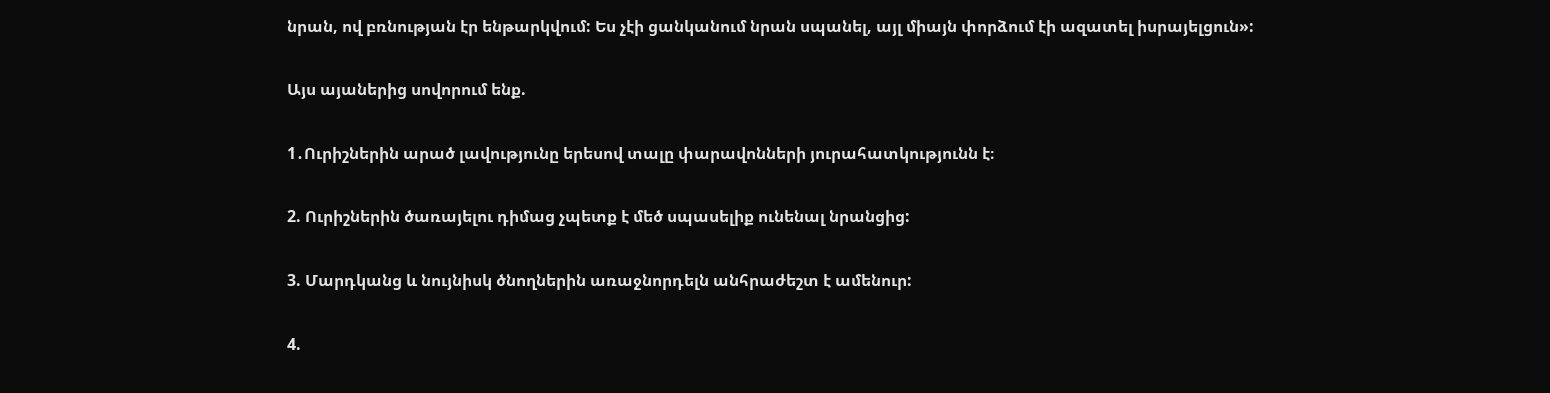նրան, ով բռնության էր ենթարկվում: Ես չէի ցանկանում նրան սպանել, այլ միայն փորձում էի ազատել իսրայելցուն»:

Այս այաներից սովորում ենք.

1․Ուրիշներին արած լավությունը երեսով տալը փարավոնների յուրահատկությունն է։

2. Ուրիշներին ծառայելու դիմաց չպետք է մեծ սպասելիք ունենալ նրանցից:

3. Մարդկանց և նույնիսկ ծնողներին առաջնորդելն անհրաժեշտ է ամենուր:

4.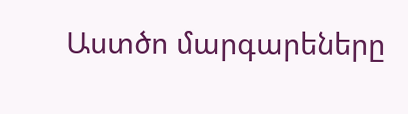Աստծո մարգարեները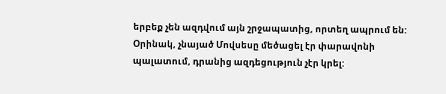երբեք չեն ազդվում այն շրջապատից, որտեղ ապրում են: Օրինակ, չնայած Մովսեսը մեծացել էր փարավոնի պալատում, դրանից ազդեցություն չէր կրել: